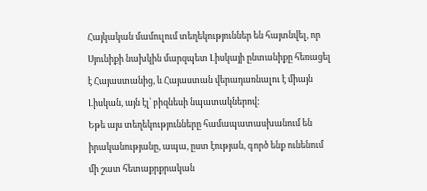Հայկական մամուլում տեղեկություններ են հայտնվել, որ Սյունիքի նախկին մարզպետ Լիսկայի ընտանիքը հեռացել է Հայաստանից, և Հայաստան վերադառնալու է միայն Լիսկան, այն էլ՝ բիզնեսի նպատակներով:
Եթե այս տեղեկությունները համապատասխանում են իրականությանը, ապա, ըստ էության, գործ ենք ունենում մի շատ հետաքրքրական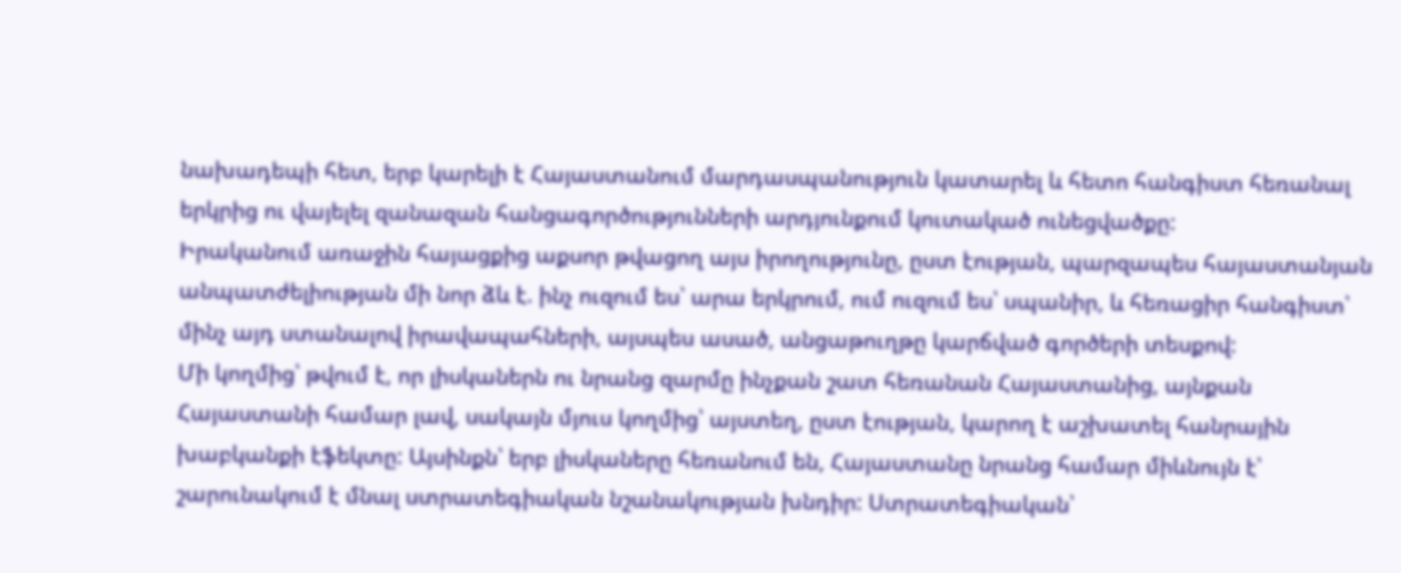նախադեպի հետ, երբ կարելի է Հայաստանում մարդասպանություն կատարել և հետո հանգիստ հեռանալ երկրից ու վայելել զանազան հանցագործությունների արդյունքում կուտակած ունեցվածքը:
Իրականում առաջին հայացքից աքսոր թվացող այս իրողությունը, ըստ էության, պարզապես հայաստանյան անպատժելիության մի նոր ձև է. ինչ ուզում ես՝ արա երկրում, ում ուզում ես՝ սպանիր, և հեռացիր հանգիստ՝ մինչ այդ ստանալով իրավապահների, այսպես ասած, անցաթուղթը կարճված գործերի տեսքով:
Մի կողմից՝ թվում է, որ լիսկաներն ու նրանց զարմը ինչքան շատ հեռանան Հայաստանից, այնքան Հայաստանի համար լավ, սակայն մյուս կողմից՝ այստեղ, ըստ էության, կարող է աշխատել հանրային խաբկանքի էֆեկտը: Այսինքն՝ երբ լիսկաները հեռանում են, Հայաստանը նրանց համար միևնույն է՝ շարունակում է մնալ ստրատեգիական նշանակության խնդիր: Ստրատեգիական՝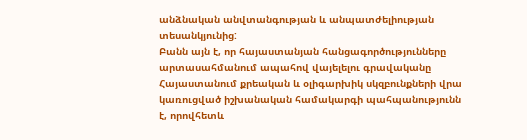անձնական անվտանգության և անպատժելիության տեսանկյունից:
Բանն այն է, որ հայաստանյան հանցագործությունները արտասահմանում ապահով վայելելու գրավականը Հայաստանում քրեական և օլիգարխիկ սկզբունքների վրա կառուցված իշխանական համակարգի պահպանությունն է, որովհետև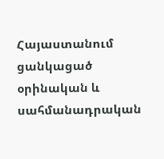Հայաստանում ցանկացած օրինական և սահմանադրական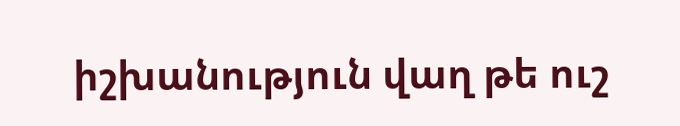իշխանություն վաղ թե ուշ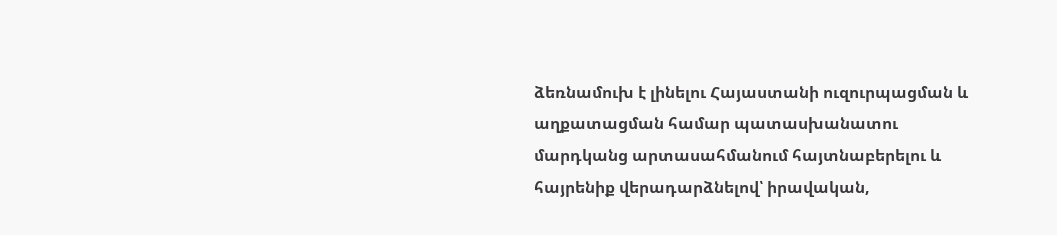ձեռնամուխ է լինելու Հայաստանի ուզուրպացման և աղքատացման համար պատասխանատու մարդկանց արտասահմանում հայտնաբերելու և հայրենիք վերադարձնելով՝ իրավական,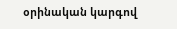օրինական կարգով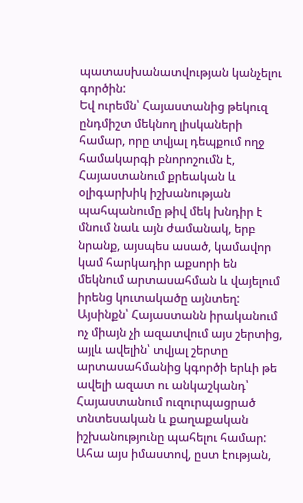պատասխանատվության կանչելու գործին:
Եվ ուրեմն՝ Հայաստանից թեկուզ ընդմիշտ մեկնող լիսկաների համար, որը տվյալ դեպքում ողջ համակարգի բնորոշումն է, Հայաստանում քրեական և օլիգարխիկ իշխանության պահպանումը թիվ մեկ խնդիր է մնում նաև այն ժամանակ, երբ նրանք, այսպես ասած, կամավոր կամ հարկադիր աքսորի են մեկնում արտասահման և վայելում իրենց կուտակածը այնտեղ:
Այսինքն՝ Հայաստանն իրականում ոչ միայն չի ազատվում այս շերտից, այլև ավելին՝ տվյալ շերտը արտասահմանից կգործի երևի թե ավելի ազատ ու անկաշկանդ՝ Հայաստանում ուզուրպացրած տնտեսական և քաղաքական իշխանությունը պահելու համար:
Ահա այս իմաստով, ըստ էության,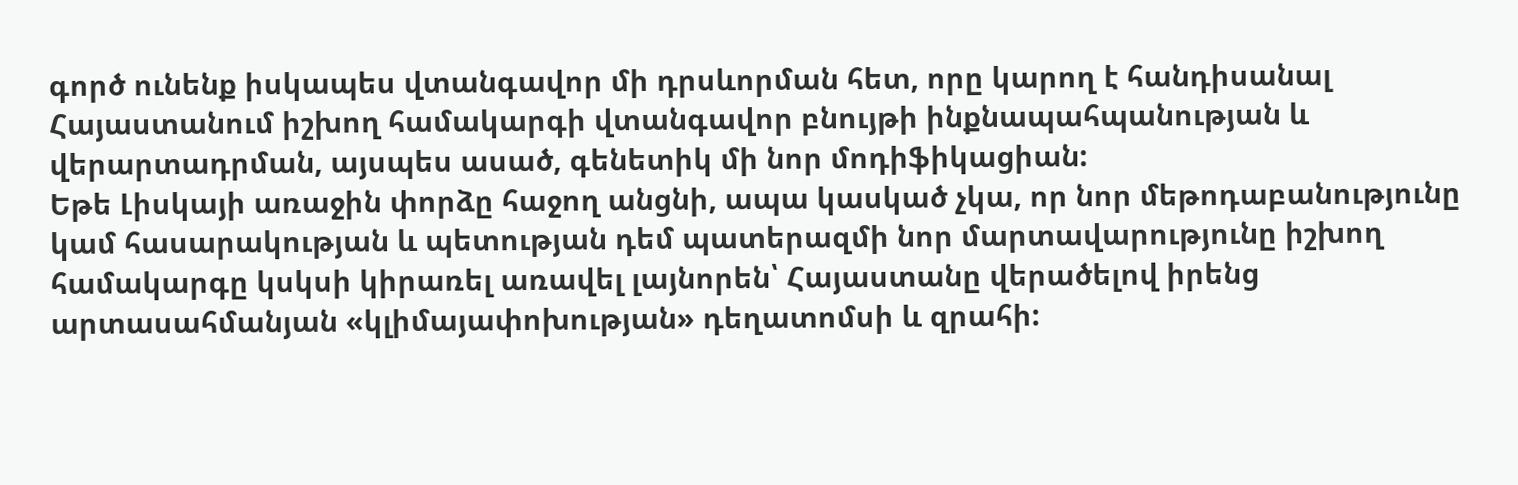գործ ունենք իսկապես վտանգավոր մի դրսևորման հետ, որը կարող է հանդիսանալ Հայաստանում իշխող համակարգի վտանգավոր բնույթի ինքնապահպանության և վերարտադրման, այսպես ասած, գենետիկ մի նոր մոդիֆիկացիան:
Եթե Լիսկայի առաջին փորձը հաջող անցնի, ապա կասկած չկա, որ նոր մեթոդաբանությունը կամ հասարակության և պետության դեմ պատերազմի նոր մարտավարությունը իշխող համակարգը կսկսի կիրառել առավել լայնորեն՝ Հայաստանը վերածելով իրենց արտասահմանյան «կլիմայափոխության» դեղատոմսի և զրահի: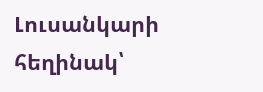Լուսանկարի հեղինակ՝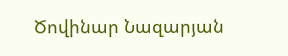Ծովինար Նազարյան